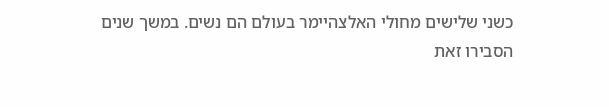כשני שלישים מחולי האלצהיימר בעולם הם נשים. במשך שנים הסבירו זאת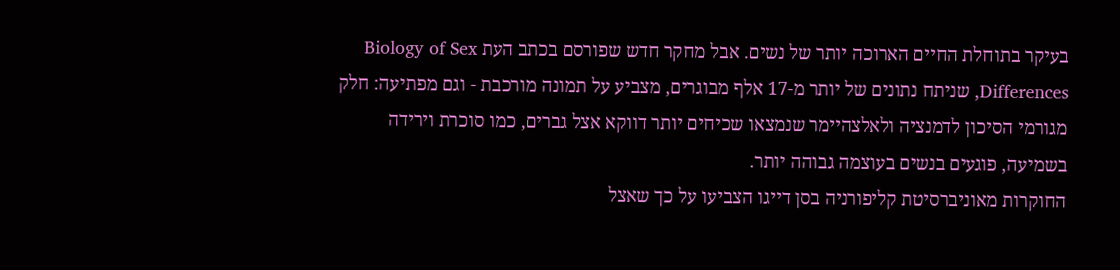בעיקר בתוחלת החיים הארוכה יותר של נשים. אבל מחקר חדש שפורסם בכתב העת Biology of Sex Differences, שניתח נתונים של יותר מ-17 אלף מבוגרים, מצביע על תמונה מורכבת - וגם מפתיעה: חלק מגורמי הסיכון לדמנציה ולאלצהיימר שנמצאו שכיחים יותר דווקא אצל גברים, כמו סוכרת וירידה בשמיעה, פוגעים בנשים בעוצמה גבוהה יותר.
החוקרות מאוניברסיטת קליפורניה בסן דייגו הצביעו על כך שאצל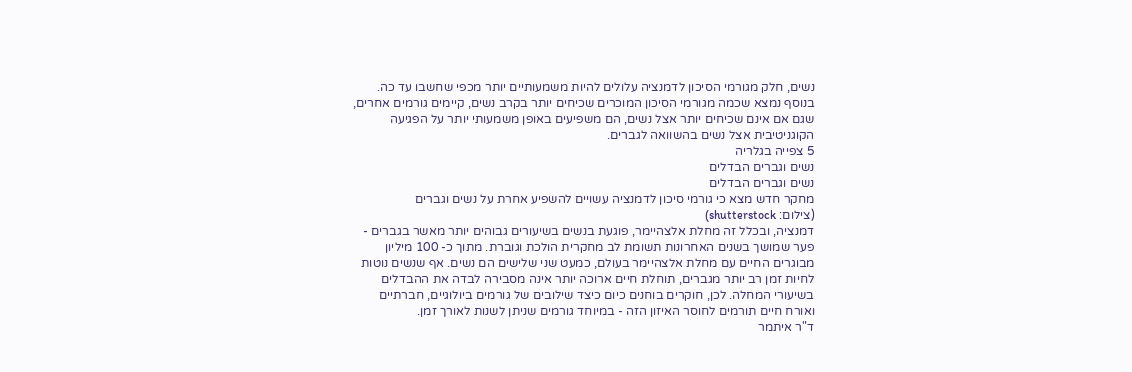נשים, חלק מגורמי הסיכון לדמנציה עלולים להיות משמעותיים יותר מכפי שחשבו עד כה. בנוסף נמצא שכמה מגורמי הסיכון המוכרים שכיחים יותר בקרב נשים, קיימים גורמים אחרים, שגם אם אינם שכיחים יותר אצל נשים, הם משפיעים באופן משמעותי יותר על הפגיעה הקוגניטיבית אצל נשים בהשוואה לגברים.
5 צפייה בגלריה
נשים וגברים הבדלים
נשים וגברים הבדלים
מחקר חדש מצא כי גורמי סיכון לדמנציה עשויים להשפיע אחרת על נשים וגברים
(צילום: shutterstock)
דמנציה, ובכלל זה מחלת אלצהיימר, פוגעת בנשים בשיעורים גבוהים יותר מאשר בגברים - פער שמושך בשנים האחרונות תשומת לב מחקרית הולכת וגוברת. מתוך כ- 100 מיליון מבוגרים החיים עם מחלת אלצהיימר בעולם, כמעט שני שלישים הם נשים. אף שנשים נוטות לחיות זמן רב יותר מגברים, תוחלת חיים ארוכה יותר אינה מסבירה לבדה את ההבדלים בשיעורי המחלה. לכן, חוקרים בוחנים כיום כיצד שילובים של גורמים ביולוגיים, חברתיים ואורח חיים תורמים לחוסר האיזון הזה - במיוחד גורמים שניתן לשנות לאורך זמן.
ד"ר איתמר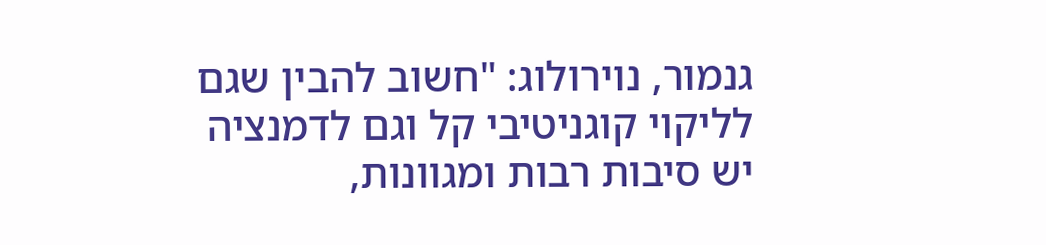גנמור, נוירולוג: "חשוב להבין שגם לליקוי קוגניטיבי קל וגם לדמנציה יש סיבות רבות ומגוונות,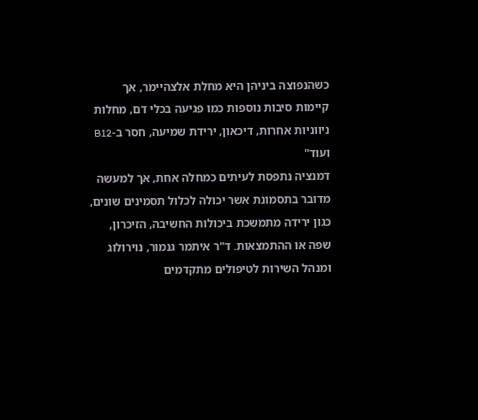כשהנפוצה ביניהן היא מחלת אלצהיימר, אך קיימות סיבות נוספות כמו פגיעה בכלי דם, מחלות ניווניות אחרות, דיכאון, ירידת שמיעה, חסר ב-B12 ועוד"
דמנציה נתפסת לעיתים כמחלה אחת, אך למעשה מדובר בתסמונת אשר יכולה לכלול תסמינים שונים, כגון ירידה מתמשכת ביכולות החשיבה, הזיכרון, שפה או ההתמצאות. ד"ר איתמר גנמור, נוירולוג ומנהל השירות לטיפולים מתקדמים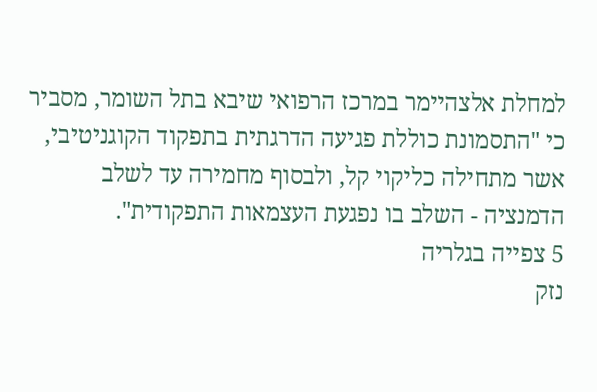למחלת אלצהיימר במרכז הרפואי שיבא בתל השומר, מסביר כי "התסמונת כוללת פגיעה הדרגתית בתפקוד הקוגניטיבי, אשר מתחילה כליקוי קל, ולבסוף מחמירה עד לשלב הדמנציה - השלב בו נפגעת העצמאות התפקודית".
5 צפייה בגלריה
נזק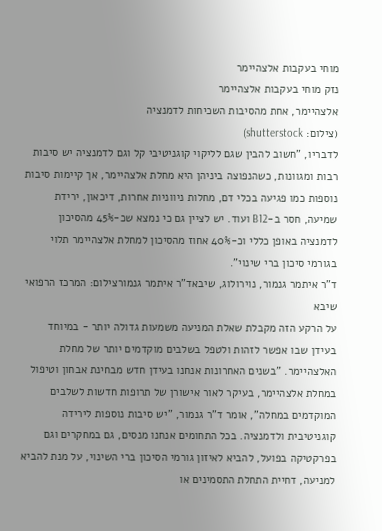מוחי בעקבות אלצהיימר
נזק מוחי בעקבות אלצהיימר
אלצהיימר, אחת מהסיבות השכיחות לדמנציה
(צילום: shutterstock)
לדבריו, "חשוב להבין שגם לליקוי קוגניטיבי קל וגם לדמנציה יש סיבות רבות ומגוונות, כשהנפוצה ביניהן היא מחלת אלצהיימר, אך קיימות סיבות נוספות כמו פגיעה בכלי דם, מחלות ניווניות אחרות, דיכאון, ירידת שמיעה, חסר ב-B12 ועוד. יש לציין גם כי נמצא שכ-45% מהסיכון לדמנציה באופן כללי וכ-40% אחוז מהסיכון למחלת אלצהיימר תלוי בגורמי סיכון ברי שינוי".
ד"ר איתמר גנמור, נוירולוג, שיבאד"ר איתמר גנמורצילום: המרכז הרפואי שיבא
על הרקע הזה מקבלת שאלת המניעה משמעות גדולה יותר - במיוחד בעידן שבו אפשר לזהות ולטפל בשלבים מוקדמים יותר של מחלת האלצהיימר. "בשנים האחרונות אנחנו בעידן חדש מבחינת אבחון וטיפול במחלת אלצהיימר, בעיקר לאור אישורן של תרופות חדשות לשלבים המוקדמים במחלה", אומר ד"ר גנמור, "יש סיבות נוספות לירידה קוגניטיבית ולדמנציה. בכל התחומים אנחנו מנסים, גם במחקרים וגם בפרקטיקה בפועל, להביא לאיזון גורמי הסיכון ברי השינוי, על מנת להביא למניעה, דחיית התחלת התסמינים או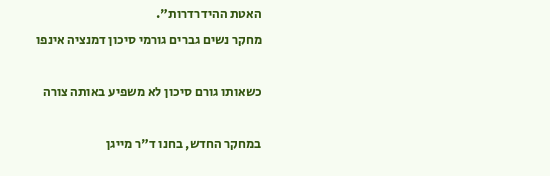האטת ההידרדרות".
מחקר נשים גברים גורמי סיכון דמנציה אינפו

כשאותו גורם סיכון לא משפיע באותה צורה

במחקר החדש, בחנו ד"ר מייגן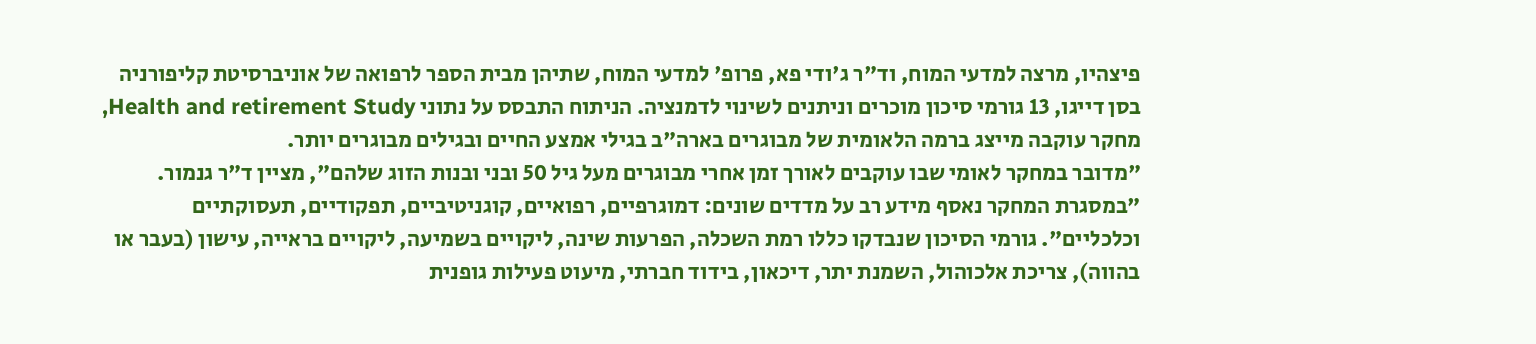פיצהיו, מרצה למדעי המוח, וד"ר ג'ודי פא, פרופ' למדעי המוח, שתיהן מבית הספר לרפואה של אוניברסיטת קליפורניה בסן דייגו, 13 גורמי סיכון מוכרים וניתנים לשינוי לדמנציה. הניתוח התבסס על נתוני Health and retirement Study, מחקר עוקבה מייצג ברמה הלאומית של מבוגרים בארה"ב בגילי אמצע החיים ובגילים מבוגרים יותר.
"מדובר במחקר לאומי שבו עוקבים לאורך זמן אחרי מבוגרים מעל גיל 50 ובני ובנות הזוג שלהם", מציין ד"ר גנמור. "במסגרת המחקר נאסף מידע רב על מדדים שונים: דמוגרפיים, רפואיים, קוגניטיביים, תפקודיים, תעסוקתיים וכלכליים". גורמי הסיכון שנבדקו כללו רמת השכלה, הפרעות שינה, ליקויים בשמיעה, ליקויים בראייה, עישון (בעבר או בהווה), צריכת אלכוהול, השמנת יתר, דיכאון, בידוד חברתי, מיעוט פעילות גופנית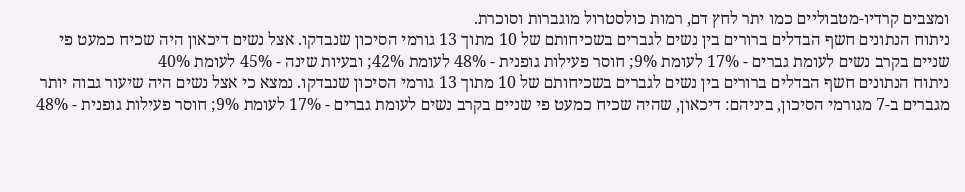ומצבים קרדיו-מטבוליים כמו יתר לחץ דם, רמות כולסטרול מוגברות וסוכרת.
ניתוח הנתונים חשף הבדלים ברורים בין נשים לגברים בשכיחותם של 10 מתוך 13 גורמי הסיכון שנבדקו. אצל נשים דיכאון היה שכיח כמעט פי שניים בקרב נשים לעומת גברים - 17% לעומת 9%; חוסר פעילות גופנית - 48% לעומת 42%; ובעיות שינה - 45% לעומת 40%
ניתוח הנתונים חשף הבדלים ברורים בין נשים לגברים בשכיחותם של 10 מתוך 13 גורמי הסיכון שנבדקו. נמצא כי אצל נשים היה שיעור גבוה יותר מגברים ב-7 מגורמי הסיכון, ביניהם: דיכאון, שהיה שכיח כמעט פי שניים בקרב נשים לעומת גברים - 17% לעומת 9%; חוסר פעילות גופנית - 48%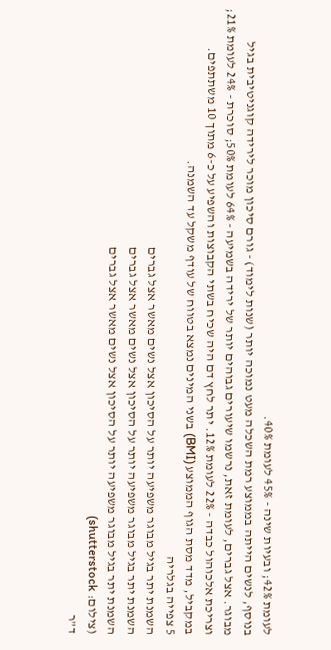לעומת 42%; ובעיות שינה - 45% לעומת 40%.
בנוסף, לנשים הייתה בממוצע רמת השכלה מעט נמוכה יותר (שנות לימוד) - גורם סיכון מוכר לירידה קוגניטיבית בגיל מבוגר. אצל גברים, לעומת זאת, נרשמו שיעורים גבוהים יותר של ירידה בשמיעה - 64% לעומת 50%; סוכרת - 24% לעומת 21%; וצריכת אלכוהול כבדה - 22% לעומת 12%. יתר לחץ דם היה שכיח בשתי הקבוצות והשפיע על כ-6 מתוך 10 משתתפים. במקביל, מדד מסת הגוף הממוצע (BMI) בשני המינים נמצא בטווח של עודף משקל עד השמנה.
5 צפייה בגלריה
השמנת יתר בגיל מבוגר משפיעה יותר על הסיכון אצל נשים מאשר אצל גברים
השמנת יתר בגיל מבוגר משפיעה יותר על הסיכון אצל נשים מאשר אצל גברים
השמנת יתר בגיל מבוגר משפיעה יותר על הסיכון אצל נשים מאשר אצל גברים
(צילום: shutterstock)
ד"ר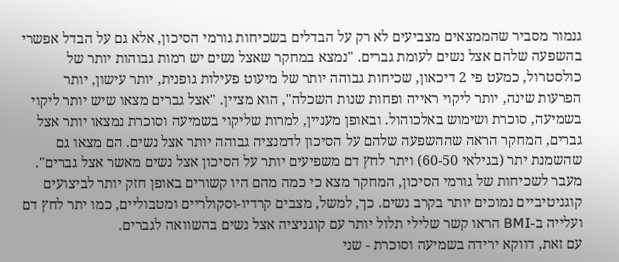גנמור מסביר שהממצאים מצביעים לא רק על הבדלים בשכיחות גורמי הסיכון, אלא גם על הבדל אפשרי בהשפעה שלהם אצל נשים לעומת גברים. "נמצא במחקר שאצל נשים יש רמות גבוהות יותר של כולסטרול, כמעט פי 2 דיכאון, שכיחות גבוהה יותר של מיעוט פעילות גופנית, יותר עישון, יותר הפרעות שינה, יותר ליקוי ראייה ופחות שנות השכלה", הוא מציין. "אצל גברים מצאו שיש יותר ליקוי בשמיעה, סוכרת ושימוש באלכוהול. ובאופן מעניין, למרות שליקוי בשמיעה וסוכרת נמצאו יותר אצל גברים, המחקר הראה שההשפעה שלהם על הסיכון לדמנציה גבוהה יותר אצל נשים. הם מצאו גם שהשמנת יתר (בגילאי 60-50) ויתר לחץ דם משפיעים יותר על הסיכון אצל נשים מאשר אצל גברים".
מעבר לשכיחות של גורמי הסיכון, המחקר מצא כי כמה מהם היו קשורים באופן חזק יותר לביצועים קוגניטיביים נמוכים יותר בקרב נשים. כך, למשל, מצבים קרדיו-וסקולריים ומטבוליים, כמו יתר לחץ דם ועלייה ב-BMI הראו קשר שלילי תלול יותר עם קוגניציה אצל נשים בהשוואה לגברים.
עם זאת, דווקא ירידה בשמיעה וסוכרת - שני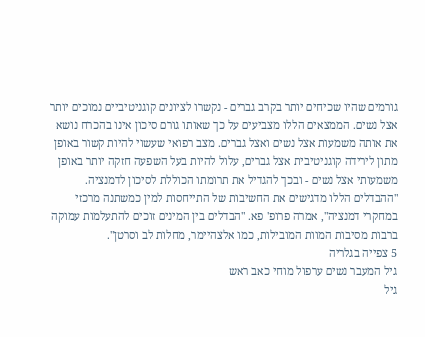גורמים שהיו שכיחים יותר בקרב גברים - נקשרו לציונים קוגניטיביים נמוכים יותר אצל נשים. הממצאים הללו מצביעים על כך שאותו גורם סיכון אינו בהכרח נושא את אותה משמעות אצל נשים ואצל גברים. מצב רפואי שעשוי להיות קשור באופן מתון לירידה קוגניטיבית אצל גברים, עלול להיות בעל השפעה חזקה יותר באופן משמעותי אצל נשים - ובכך להגדיל את תרומתו הכוללת לסיכון לדמנציה. "ההבדלים הללו מדגישים את החשיבות של התייחסות למין כמשתנה מרכזי במחקרי דמנציה", אמרה פרופ' פא. "הבדלים בין המינים זוכים להתעלמות עמוקה ברבות מסיבות המוות המובילות, כמו אלצהיימר, מחלות לב וסרטן".
5 צפייה בגלריה
גיל המעבר נשים ערפול מוחי כאב ראש
גיל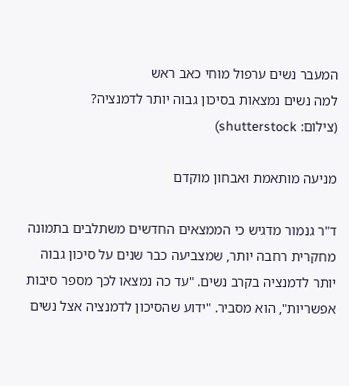המעבר נשים ערפול מוחי כאב ראש
למה נשים נמצאות בסיכון גבוה יותר לדמנציה?
(צילום: shutterstock)

מניעה מותאמת ואבחון מוקדם

ד"ר גנמור מדגיש כי הממצאים החדשים משתלבים בתמונה מחקרית רחבה יותר, שמצביעה כבר שנים על סיכון גבוה יותר לדמנציה בקרב נשים. "עד כה נמצאו לכך מספר סיבות אפשריות", הוא מסביר. "ידוע שהסיכון לדמנציה אצל נשים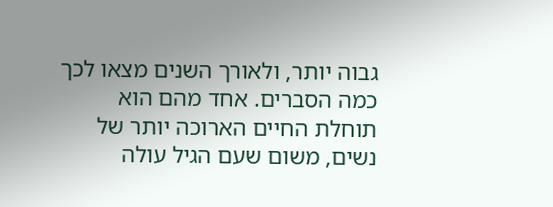גבוה יותר, ולאורך השנים מצאו לכך כמה הסברים. אחד מהם הוא תוחלת החיים הארוכה יותר של נשים, משום שעם הגיל עולה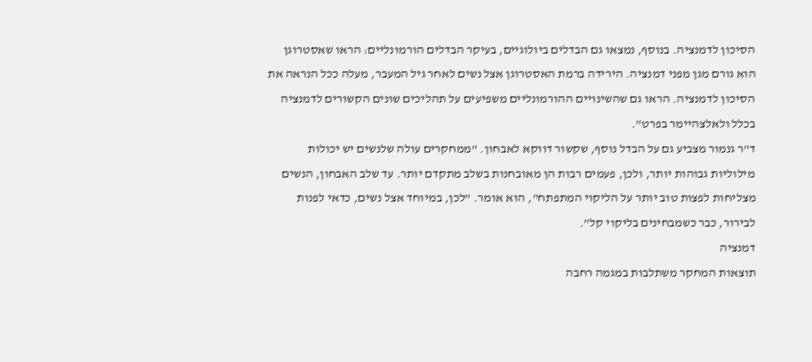הסיכון לדמנציה. בנוסף, נמצאו גם הבדלים ביולוגיים, בעיקר הבדלים הורמונליים: הראו שאסטרוגן הוא גורם מגן מפני דמנציה. הירידה ברמת האסטרוגן אצל נשים לאחר גיל המעבר, מעלה ככל הנראה את הסיכון לדמנציה. הראו גם שהשינויים ההורמונליים משפיעים על תהליכים שונים הקשורים לדמנציה בכלל ולאלצהיימר בפרט".
ד"ר גנמור מצביע גם על הבדל נוסף, שקשור דווקא לאבחון. "ממחקרים עולה שלנשים יש יכולות מילוליות גבוהות יותר, ולכן, פעמים רבות הן מאובחנות בשלב מתקדם יותר. עד שלב האבחון, הנשים מצליחות לפצות טוב יותר על הליקוי המתפתח", הוא אומר. "לכן, במיוחד אצל נשים, כדאי לפנות לבירור, כבר כשמבחינים בליקוי קל".
דמנציה
תוצאות המחקר משתלבות במגמה רחבה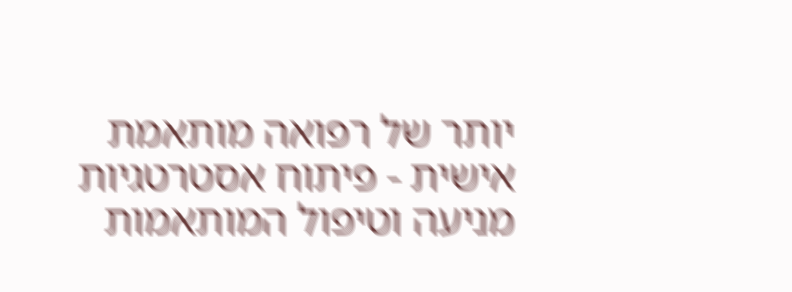יותר של רפואה מותאמת אישית - פיתוח אסטרטגיות מניעה וטיפול המותאמות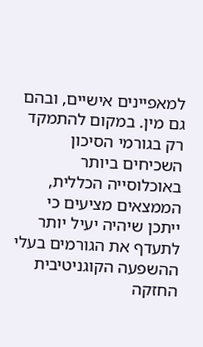למאפיינים אישיים, ובהם גם מין. במקום להתמקד רק בגורמי הסיכון השכיחים ביותר באוכלוסייה הכללית, הממצאים מציעים כי ייתכן שיהיה יעיל יותר לתעדף את הגורמים בעלי ההשפעה הקוגניטיבית החזקה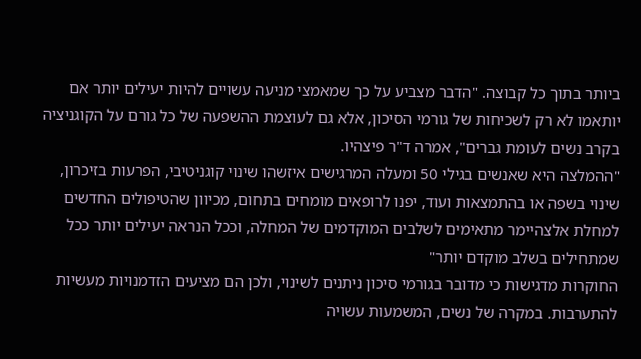ביותר בתוך כל קבוצה. "הדבר מצביע על כך שמאמצי מניעה עשויים להיות יעילים יותר אם יותאמו לא רק לשכיחות של גורמי הסיכון, אלא גם לעוצמת ההשפעה של כל גורם על הקוגניציה בקרב נשים לעומת גברים", אמרה ד"ר פיצהיו.
"ההמלצה היא שאנשים בגילי 50 ומעלה המרגישים איזשהו שינוי קוגניטיבי, הפרעות בזיכרון, שינוי בשפה או בהתמצאות ועוד, יפנו לרופאים מומחים בתחום, מכיוון שהטיפולים החדשים למחלת אלצהיימר מתאימים לשלבים המוקדמים של המחלה, וככל הנראה יעילים יותר ככל שמתחילים בשלב מוקדם יותר"
החוקרות מדגישות כי מדובר בגורמי סיכון ניתנים לשינוי, ולכן הם מציעים הזדמנויות מעשיות להתערבות. במקרה של נשים, המשמעות עשויה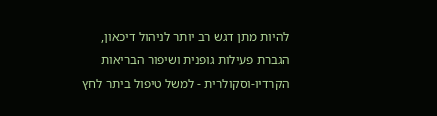להיות מתן דגש רב יותר לניהול דיכאון, הגברת פעילות גופנית ושיפור הבריאות הקרדיו-וסקולרית - למשל טיפול ביתר לחץ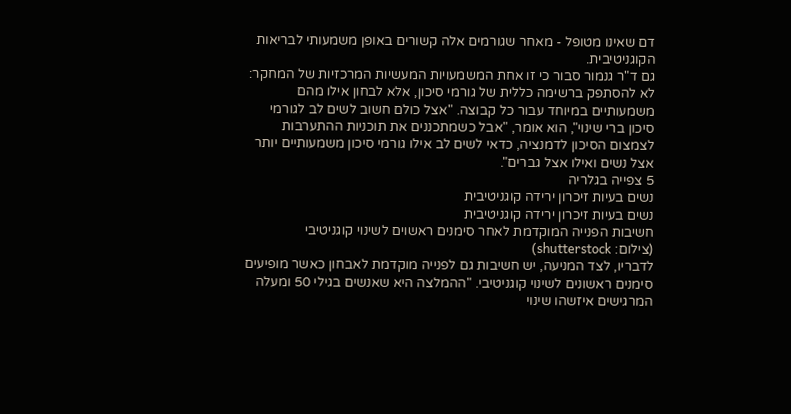דם שאינו מטופל - מאחר שגורמים אלה קשורים באופן משמעותי לבריאות הקוגניטיבית.
גם ד"ר גנמור סבור כי זו אחת המשמעויות המעשיות המרכזיות של המחקר: לא להסתפק ברשימה כללית של גורמי סיכון, אלא לבחון אילו מהם משמעותיים במיוחד עבור כל קבוצה. "אצל כולם חשוב לשים לב לגורמי סיכון ברי שינוי", הוא אומר, "אבל כשמתכננים את תוכניות ההתערבות לצמצום הסיכון לדמנציה, כדאי לשים לב אילו גורמי סיכון משמעותיים יותר אצל נשים ואילו אצל גברים".
5 צפייה בגלריה
נשים בעיות זיכרון ירידה קוגניטיבית
נשים בעיות זיכרון ירידה קוגניטיבית
חשיבות הפנייה המוקדמת לאחר סימנים ראשוים לשינוי קוגניטיבי
(צילום: shutterstock)
לדבריו, לצד המניעה, יש חשיבות גם לפנייה מוקדמת לאבחון כאשר מופיעים סימנים ראשונים לשינוי קוגניטיבי. "ההמלצה היא שאנשים בגילי 50 ומעלה המרגישים איזשהו שינוי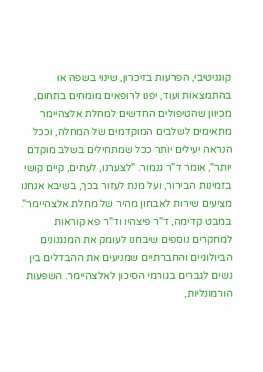קוגניטיבי, הפרעות בזיכרון, שינוי בשפה או בהתמצאות ועוד, יפנו לרופאים מומחים בתחום, מכיוון שהטיפולים החדשים למחלת אלצהיימר מתאימים לשלבים המוקדמים של המחלה, וככל הנראה יעילים יותר ככל שמתחילים בשלב מוקדם יותר", אומר ד"ר גנמור. "לצערנו, לעתים, קיים קושי בזמינות הבירור, ועל מנת לעזור בכך, בשיבא אנחנו מציעים שירות לאבחון מהיר של מחלת אלצהיימר".
במבט קדימה, ד"ר פיצהיו וד"ר פא קוראות למחקרים נוספים שיבחנו לעומק את המנגנונים הביולוגיים והחברתיים שמניעים את ההבדלים בין נשים לגברים בגורמי הסיכון לאלצהיימר. השפעות הורמונליות,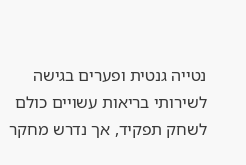נטייה גנטית ופערים בגישה לשירותי בריאות עשויים כולם לשחק תפקיד, אך נדרש מחקר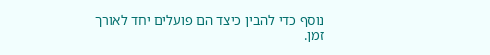נוסף כדי להבין כיצד הם פועלים יחד לאורך זמן.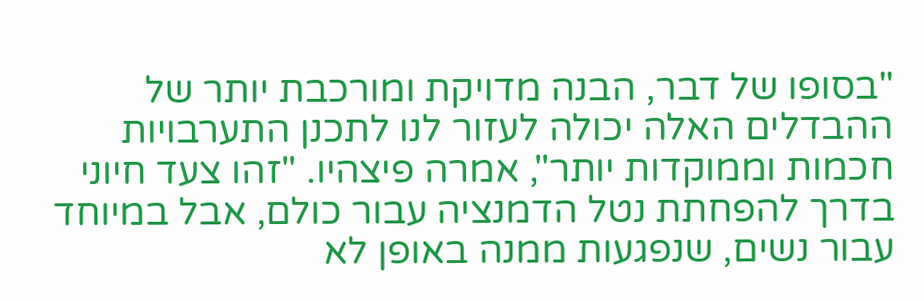"בסופו של דבר, הבנה מדויקת ומורכבת יותר של ההבדלים האלה יכולה לעזור לנו לתכנן התערבויות חכמות וממוקדות יותר", אמרה פיצהיו. "זהו צעד חיוני בדרך להפחתת נטל הדמנציה עבור כולם, אבל במיוחד עבור נשים, שנפגעות ממנה באופן לא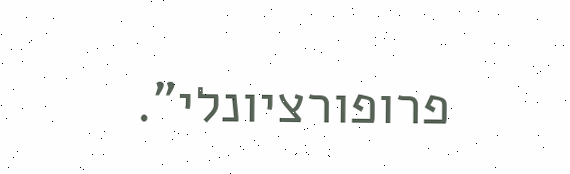פרופורציונלי".